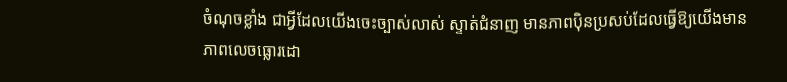ចំណុចខ្លាំង ជាអ្វីដែលយើងចេះច្បាស់លាស់ ស្ទាត់ជំនាញ មានភាពប៉ិនប្រសប់ដែលធ្វើឱ្យយើងមានភាពលេចធ្លោរដោ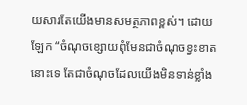យសារតែយើងមានសមត្ថភាពខ្ពស់។ ដោយឡែក “ចំណុចខ្សោយពុំមែនជាចំណុចខ្វះខាតនោះទេ តែជាចំណុចដែលយើងមិនទាន់ខ្លាំង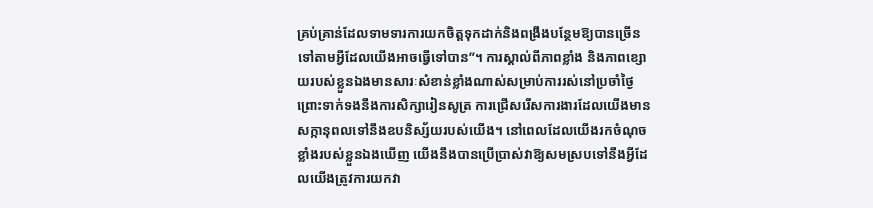គ្រប់គ្រាន់ដែលទាមទារការយកចិត្តទុកដាក់និងពង្រឹងបន្ថែមឱ្យបានច្រើនទៅតាមអ្វីដែលយើងអាចធ្វើទៅបាន”។ ការស្គាល់ពីភាពខ្លាំង និងភាពខ្សោយរបស់ខ្លួនឯងមានសារៈសំខាន់ខ្លាំងណាស់សម្រាប់ការរស់នៅប្រចាំថ្ងៃ ព្រោះទាក់ទងនឹងការសិក្សារៀនសូត្រ ការជ្រើសរើសការងារដែលយើងមានសក្កានុពលទៅនឹងឧបនិស្ស័យរបស់យើង។ នៅពេលដែលយើងរកចំណុចខ្លាំងរបស់ខ្លួនឯងឃើញ យើងនឹងបានប្រើប្រាស់វាឱ្យសមស្របទៅនឹងអ្វីដែលយើងត្រូវការយកវា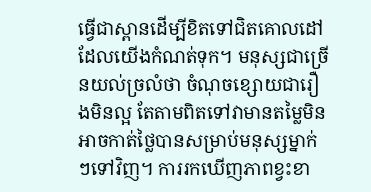ធ្វើជាស្ពានដើម្បីខិតទៅជិតគោលដៅដែលយើងកំណត់ទុក។ មនុស្សជាច្រើនយល់ច្រលំថា ចំណុចខ្សោយជារឿងមិនល្អ តែតាមពិតទៅវាមានតម្លៃមិនអាចកាត់ថ្លៃបានសម្រាប់មនុស្សម្នាក់ៗទៅវិញ។ ការរកឃើញភាពខ្វះខា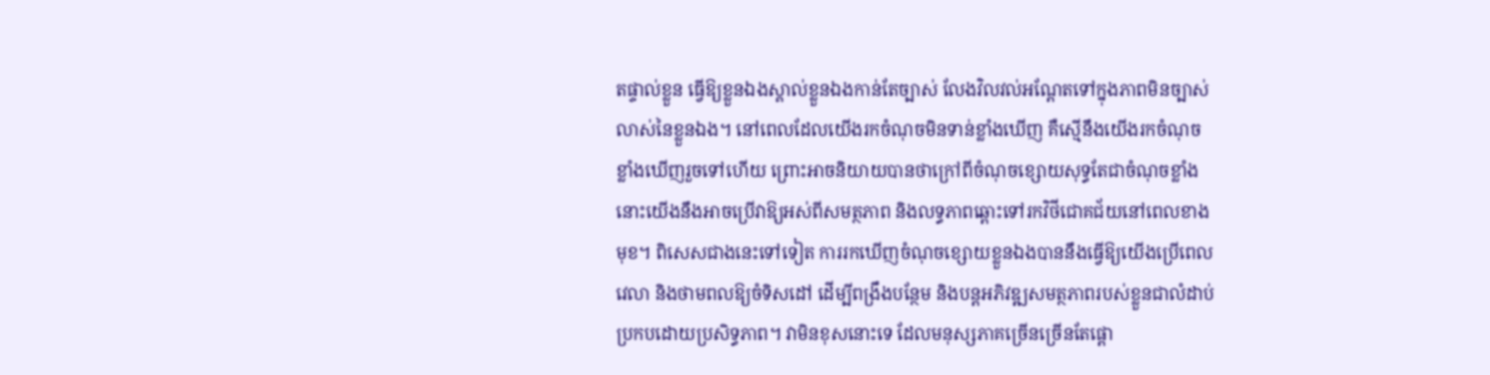តផ្ទាល់ខ្លួន ធ្វើឱ្យខ្លួនឯងស្គាល់ខ្លួនឯងកាន់តែច្បាស់ លែងវិលវល់អណ្តែតទៅក្នុងភាពមិនច្បាស់លាស់នៃខ្លួនឯង។ នៅពេលដែលយើងរកចំណុចមិនទាន់ខ្លាំងឃើញ គឺស្មើនឹងយើងរកចំណុចខ្លាំងឃើញរួចទៅហើយ ព្រោះអាចនិយាយបានថាក្រៅពីចំណុចខ្សោយសុទ្ធតែជាចំណុចខ្លាំង នោះយើងនឹងអាចប្រើវាឱ្យអស់ពីសមត្ថភាព និងលទ្ធភាពឆ្ពោះទៅរកវិថីជោគជ័យនៅពេលខាងមុខ។ ពិសេសជាងនេះទៅទៀត ការរកឃើញចំណុចខ្សោយខ្លួនឯងបាននឹងធ្វើឱ្យយើងប្រើពេលវេលា និងថាមពលឱ្យចំទិសដៅ ដើម្បីពង្រឹងបន្ថែម និងបន្តអភិវឌ្ឍសមត្ថភាពរបស់ខ្លួនជាលំដាប់ប្រកបដោយប្រសិទ្ធភាព។ វាមិនខុសនោះទេ ដែលមនុស្សភាគច្រើនច្រើនតែផ្តោ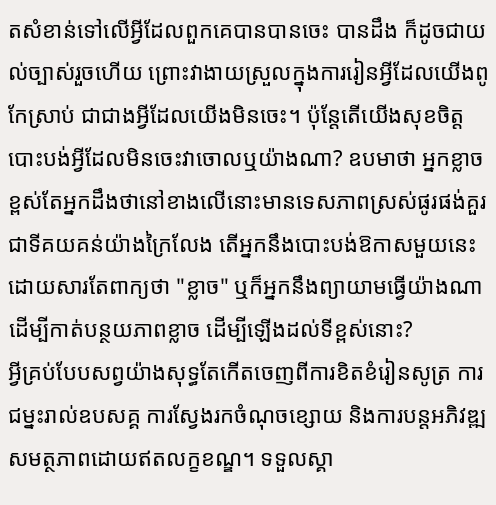តសំខាន់ទៅលើអ្វីដែលពួកគេបានបានចេះ បានដឹង ក៏ដូចជាយល់ច្បាស់រួចហើយ ព្រោះវាងាយស្រួលក្នុងការរៀនអ្វីដែលយើងពូកែស្រាប់ ជាជាងអ្វីដែលយើងមិនចេះ។ ប៉ុន្តែតើយើងសុខចិត្តបោះបង់អ្វីដែលមិនចេះវាចោលឬយ៉ាងណា? ឧបមាថា អ្នកខ្លាចខ្ពស់តែអ្នកដឹងថានៅខាងលើនោះមានទេសភាពស្រស់ផូរផង់គួរជាទីគយគន់យ៉ាងក្រៃលែង តើអ្នកនឹងបោះបង់ឱកាសមួយនេះដោយសារតែពាក្យថា "ខ្លាច" ឬក៏អ្នកនឹងព្យាយាមធ្វើយ៉ាងណាដើម្បីកាត់បន្ថយភាពខ្លាច ដើម្បីឡើងដល់ទីខ្ពស់នោះ?
អ្វីគ្រប់បែបសព្វយ៉ាងសុទ្ធតែកើតចេញពីការខិតខំរៀនសូត្រ ការជម្នះរាល់ឧបសគ្គ ការស្វែងរកចំណុចខ្សោយ និងការបន្តអភិវឌ្ឍសមត្ថភាពដោយឥតលក្ខខណ្ឌ។ ទទួលស្គា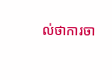ល់ថាការចា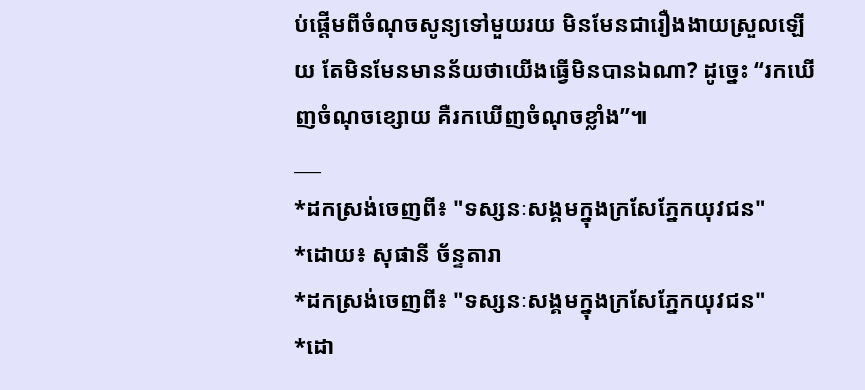ប់ផ្តើមពីចំណុចសូន្យទៅមួយរយ មិនមែនជារឿងងាយស្រួលឡើយ តែមិនមែនមានន័យថាយើងធ្វើមិនបានឯណា? ដូច្នេះ “រកឃើញចំណុចខ្សោយ គឺរកឃើញចំណុចខ្លាំង”៕
___
*ដកស្រង់ចេញពី៖ "ទស្សនៈសង្គមក្នុងក្រសែភ្នែកយុវជន"
*ដោយ៖ សុផានី ច័ន្ទតារា
*ដកស្រង់ចេញពី៖ "ទស្សនៈសង្គមក្នុងក្រសែភ្នែកយុវជន"
*ដោ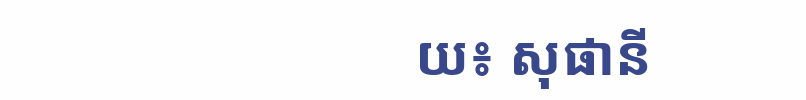យ៖ សុផានី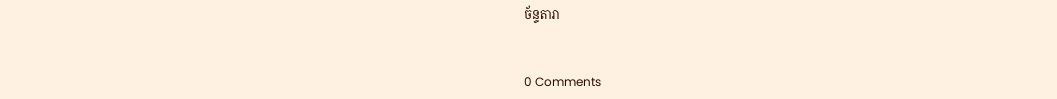ច័ន្ទតារា


0 Comments